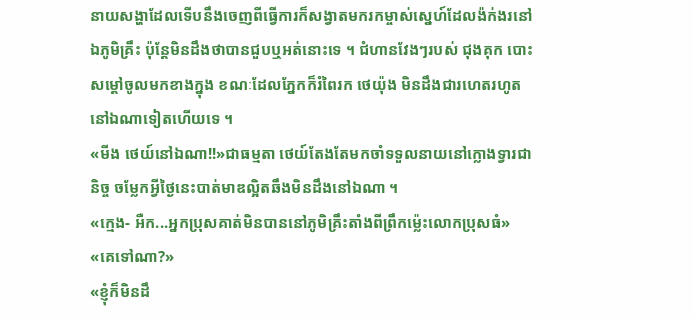នាយសង្ហាដែលទើបនឹងចេញពីធ្វើការក៏សង្វាតមករកម្ចាស់ស្នេហ៍ដែលង៉ក់ងរនៅឯភូមិគ្រឹះ ប៉ុន្តែមិនដឹងថាបានជួបឬអត់នោះទេ ។ ជំហានវែងៗរបស់ ជុងគុក បោះសម្ដៅចូលមកខាងក្នុង ខណៈដែលភ្នែកក៏រំពៃរក ថេយ៉ុង មិនដឹងជារហេតរហូតនៅឯណាទៀតហើយទេ ។
«មីង ថេយ៍នៅឯណា!!»ជាធម្មតា ថេយ៍តែងតែមកចាំទទួលនាយនៅក្លោងទ្វារជានិច្ច ចម្លែកអ្វីថ្ងៃនេះបាត់មាឌល្អិតឆឹងមិនដឹងនៅឯណា ។
«ក្មេង- អឺក...អ្នកប្រុសគាត់មិនបាននៅភូមិគ្រឹះតាំងពីព្រឹកម្ល៉េះលោកប្រុសធំ»
«គេទៅណា?»
«ខ្ញុំក៏មិនដឹ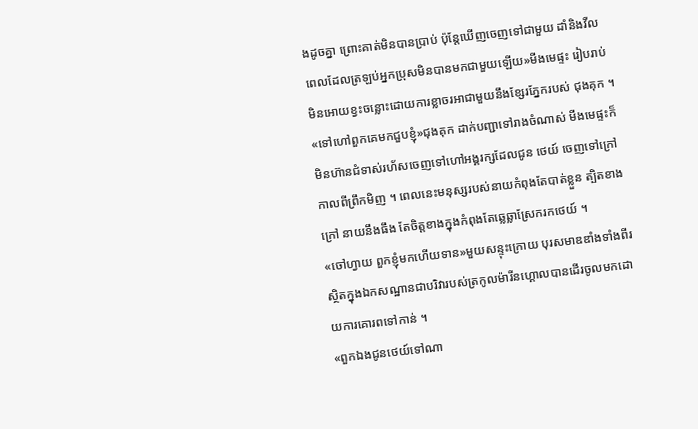ងដូចគ្នា ព្រោះគាត់មិនបានប្រាប់ ប៉ុន្តែឃើញចេញទៅជាមួយ ដាំនិងវីល ពេលដែលត្រឡប់អ្នកប្រុសមិនបានមកជាមួយឡើយ»មីងមេផ្ទះ រៀបរាប់មិនអោយខ្វះចន្លោះដោយការខ្លាចរអាជាមួយនឹងខ្សែរភ្នែករបស់ ជុងគុក ។
«ទៅហៅពួកគេមកជួបខ្ញុំ»ជុងគុក ដាក់បញ្ជាទៅរាងចំណាស់ មីងមេផ្ទះក៏មិនហ៊ានជំទាស់រហ័សចេញទៅហៅអង្គរក្សដែលជូន ថេយ៍ ចេញទៅក្រៅកាលពីព្រឹកមិញ ។ ពេលនេះមនុស្សរបស់នាយកំពុងតែបាត់ខ្លួន ត្បិតខាងក្រៅ នាយនឹងធឹង តែចិត្តខាងក្នុងកំពុងតែឆ្លេឆ្លាស្រែករកថេយ៍ ។
«ចៅហ្វាយ ពួកខ្ញុំមកហើយទាន»មួយសន្ទុះក្រោយ បុរសមាឌឌាំងទាំងពីរស្ថិតក្នុងឯកសណ្ឋានជាបរិវារបស់ត្រកូលម៉ារីនហ្គោលបានដើរចូលមកដោយការគោរពទៅកាន់ ។
«ពួកឯងជូនថេយ៍ទៅណា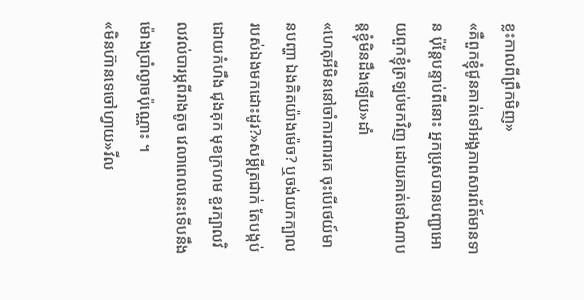ខ្លះកាលពីព្រឹកមិញ»
«គឺពួកខ្ញុំជូនគាត់ទៅអង្គភាពសារព័ត៍មានទាន ប៉ុន្តែបន្ទាប់ពីនោះ អ្នកប្រុសបានបញ្ជាអោយពួកខ្ញុំត្រឡប់មកវិញ ដោយគាត់ទៅណាបន្តខ្ញុំមិនដឹងឡើយ»ដាំ
«ហេតុអីមិននៅចាំការពារគេ ចុះបើថេយ៍មានបញ្ហា ឯងគិតយ៉ាងម៉េច? ឬចង់យកក្បាលរបស់ឯងមកដោះដូរ?»សម្ដីត្រជាក់ តែបង្កប់ដោយកំហឹង ជុងគុក មុខក្រហម ខួរក្បាលវិលវល់បារម្ភពីរាងតូច វេលាពេលនេះទើបនឹងម៉ោងប្រាំល្ងាចប៉ុណ្ណោះ ។
«មិនហ៊ានទេចៅហ្វាយ»វីល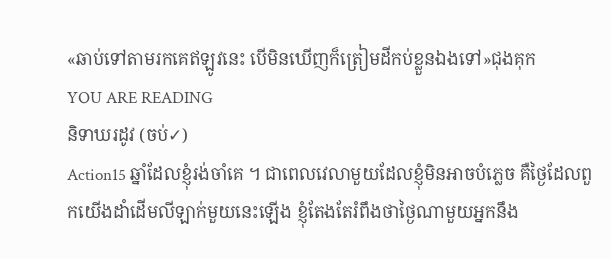«ឆាប់ទៅតាមរកគេឥឡូវនេះ បើមិនឃើញក៏ត្រៀមដីកប់ខ្លួនឯងទៅ»ជុងគុក
YOU ARE READING
និទាឃរដូវ (ចប់✓)
Action15 ឆ្នាំដែលខ្ញុំរង់ចាំគេ ។ ជាពេលវេលាមួយដែលខ្ញុំមិនអាចបំភ្លេច គឺថ្ងៃដែលពួកយើងដាំដើមលីឡាក់មួយនេះឡើង ខ្ញុំតែងតែរំពឹងថាថ្ងៃណាមួយអ្នកនឹង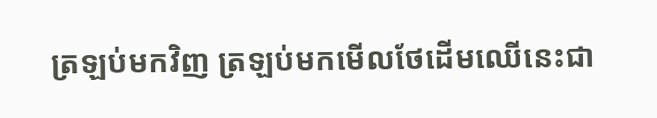ត្រឡប់មកវិញ ត្រឡប់មកមើលថែដើមឈើនេះជា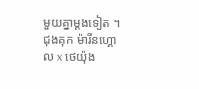មួយគ្នាម្ដងទៀត ។ ជុងគុក ម៉ារីនហ្គោល x ថេយ៉ុង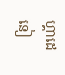ហ្គាដេនៀ